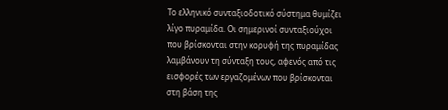Το ελληνικό συνταξιοδοτικό σύστημα θυμίζει λίγο πυραμίδα. Οι σημερινοί συνταξιούχοι που βρίσκονται στην κορυφή της πυραμίδας λαμβάνουν τη σύνταξη τους, αφενός από τις εισφορές των εργαζομένων που βρίσκονται στη βάση της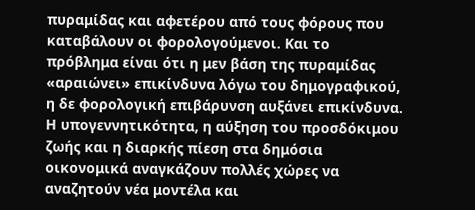πυραμίδας και αφετέρου από τους φόρους που καταβάλουν οι φορολογούμενοι. Και το πρόβλημα είναι ότι η μεν βάση της πυραμίδας «αραιώνει» επικίνδυνα λόγω του δημογραφικού, η δε φορολογική επιβάρυνση αυξάνει επικίνδυνα.
Η υπογεννητικότητα, η αύξηση του προσδόκιμου ζωής και η διαρκής πίεση στα δημόσια οικονομικά αναγκάζουν πολλές χώρες να αναζητούν νέα μοντέλα και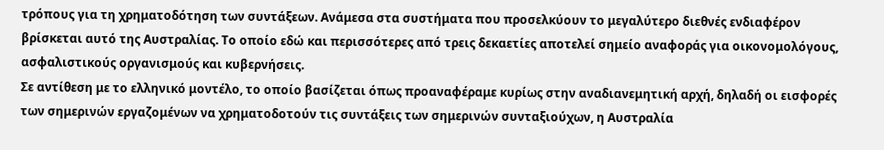τρόπους για τη χρηματοδότηση των συντάξεων. Ανάμεσα στα συστήματα που προσελκύουν το μεγαλύτερο διεθνές ενδιαφέρον βρίσκεται αυτό της Αυστραλίας. Το οποίο εδώ και περισσότερες από τρεις δεκαετίες αποτελεί σημείο αναφοράς για οικονομολόγους, ασφαλιστικούς οργανισμούς και κυβερνήσεις.
Σε αντίθεση με το ελληνικό μοντέλο, το οποίο βασίζεται όπως προαναφέραμε κυρίως στην αναδιανεμητική αρχή, δηλαδή οι εισφορές των σημερινών εργαζομένων να χρηματοδοτούν τις συντάξεις των σημερινών συνταξιούχων, η Αυστραλία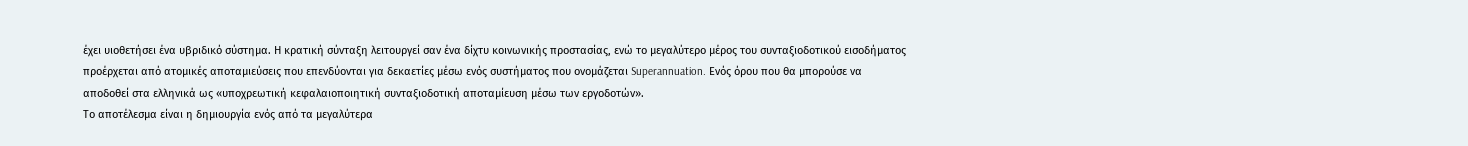έχει υιοθετήσει ένα υβριδικό σύστημα. Η κρατική σύνταξη λειτουργεί σαν ένα δίχτυ κοινωνικής προστασίας, ενώ το μεγαλύτερο μέρος του συνταξιοδοτικού εισοδήματος προέρχεται από ατομικές αποταμιεύσεις που επενδύονται για δεκαετίες μέσω ενός συστήματος που ονομάζεται Superannuation. Ενός όρου που θα μπορούσε να αποδοθεί στα ελληνικά ως «υποχρεωτική κεφαλαιοποιητική συνταξιοδοτική αποταμίευση μέσω των εργοδοτών».
Το αποτέλεσμα είναι η δημιουργία ενός από τα μεγαλύτερα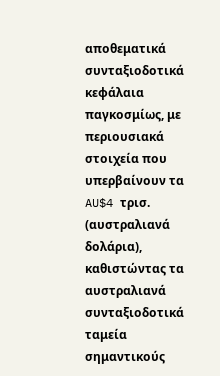αποθεματικά συνταξιοδοτικά κεφάλαια παγκοσμίως, με περιουσιακά στοιχεία που υπερβαίνουν τα AU$4 τρισ. (αυστραλιανά δολάρια), καθιστώντας τα αυστραλιανά συνταξιοδοτικά ταμεία σημαντικούς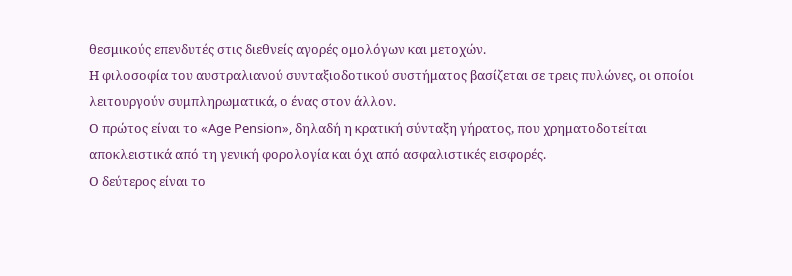θεσμικούς επενδυτές στις διεθνείς αγορές ομολόγων και μετοχών.
Η φιλοσοφία του αυστραλιανού συνταξιοδοτικού συστήματος βασίζεται σε τρεις πυλώνες, οι οποίοι λειτουργούν συμπληρωματικά, ο ένας στον άλλον.
Ο πρώτος είναι το «Age Pension», δηλαδή η κρατική σύνταξη γήρατος, που χρηματοδοτείται αποκλειστικά από τη γενική φορολογία και όχι από ασφαλιστικές εισφορές.
Ο δεύτερος είναι το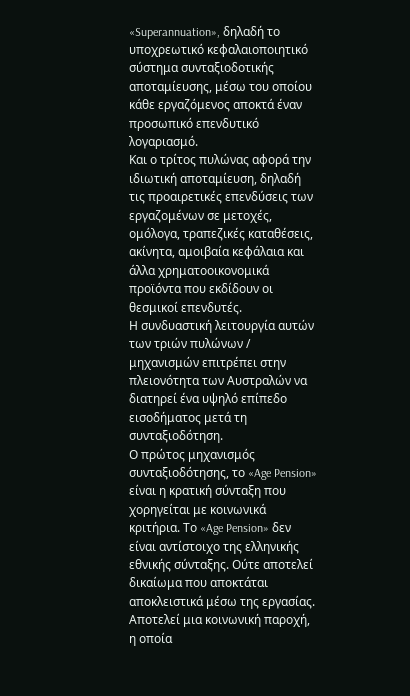«Superannuation», δηλαδή το υποχρεωτικό κεφαλαιοποιητικό σύστημα συνταξιοδοτικής αποταμίευσης, μέσω του οποίου κάθε εργαζόμενος αποκτά έναν προσωπικό επενδυτικό λογαριασμό.
Και ο τρίτος πυλώνας αφορά την ιδιωτική αποταμίευση, δηλαδή τις προαιρετικές επενδύσεις των εργαζομένων σε μετοχές, ομόλογα, τραπεζικές καταθέσεις, ακίνητα, αμοιβαία κεφάλαια και άλλα χρηματοοικονομικά προϊόντα που εκδίδουν οι θεσμικοί επενδυτές.
Η συνδυαστική λειτουργία αυτών των τριών πυλώνων / μηχανισμών επιτρέπει στην πλειονότητα των Αυστραλών να διατηρεί ένα υψηλό επίπεδο εισοδήματος μετά τη συνταξιοδότηση.
Ο πρώτος μηχανισμός συνταξιοδότησης, το «Age Pension» είναι η κρατική σύνταξη που χορηγείται με κοινωνικά κριτήρια. Το «Age Pension» δεν είναι αντίστοιχο της ελληνικής εθνικής σύνταξης. Ούτε αποτελεί δικαίωμα που αποκτάται αποκλειστικά μέσω της εργασίας. Αποτελεί μια κοινωνική παροχή, η οποία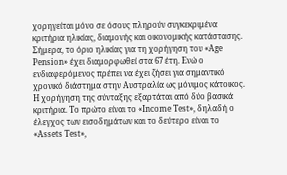χορηγείται μόνο σε όσους πληρούν συγκεκριμένα κριτήρια ηλικίας, διαμονής και οικονομικής κατάστασης.
Σήμερα, το όριο ηλικίας για τη χορήγηση του «Age Pension» έχει διαμορφωθεί στα 67 έτη. Ενώ ο ενδιαφερόμενος πρέπει να έχει ζήσει για σημαντικό χρονικό διάστημα στην Αυστραλία ως μόνιμος κάτοικος. Η χορήγηση της σύνταξης εξαρτάται από δύο βασικά κριτήρια. Το πρώτο είναι το «Income Test», δηλαδή ο έλεγχος των εισοδημάτων και το δεύτερο είναι το «Assets Test»,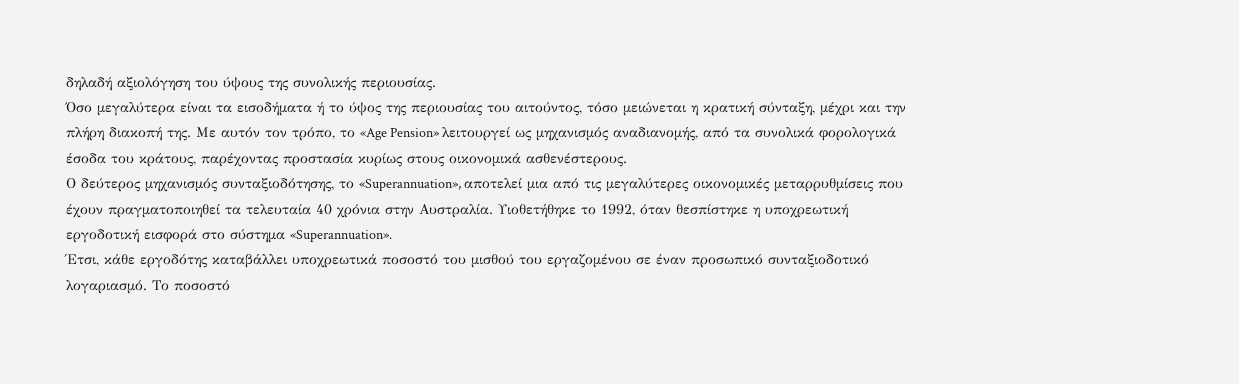δηλαδή αξιολόγηση του ύψους της συνολικής περιουσίας.
Όσο μεγαλύτερα είναι τα εισοδήματα ή το ύψος της περιουσίας του αιτούντος, τόσο μειώνεται η κρατική σύνταξη, μέχρι και την πλήρη διακοπή της. Με αυτόν τον τρόπο, το «Age Pension» λειτουργεί ως μηχανισμός αναδιανομής, από τα συνολικά φορολογικά έσοδα του κράτους, παρέχοντας προστασία κυρίως στους οικονομικά ασθενέστερους.
Ο δεύτερος μηχανισμός συνταξιοδότησης, το «Superannuation», αποτελεί μια από τις μεγαλύτερες οικονομικές μεταρρυθμίσεις που έχουν πραγματοποιηθεί τα τελευταία 40 χρόνια στην Αυστραλία. Υιοθετήθηκε το 1992, όταν θεσπίστηκε η υποχρεωτική εργοδοτική εισφορά στο σύστημα «Superannuation».
Έτσι, κάθε εργοδότης καταβάλλει υποχρεωτικά ποσοστό του μισθού του εργαζομένου σε έναν προσωπικό συνταξιοδοτικό λογαριασμό. Το ποσοστό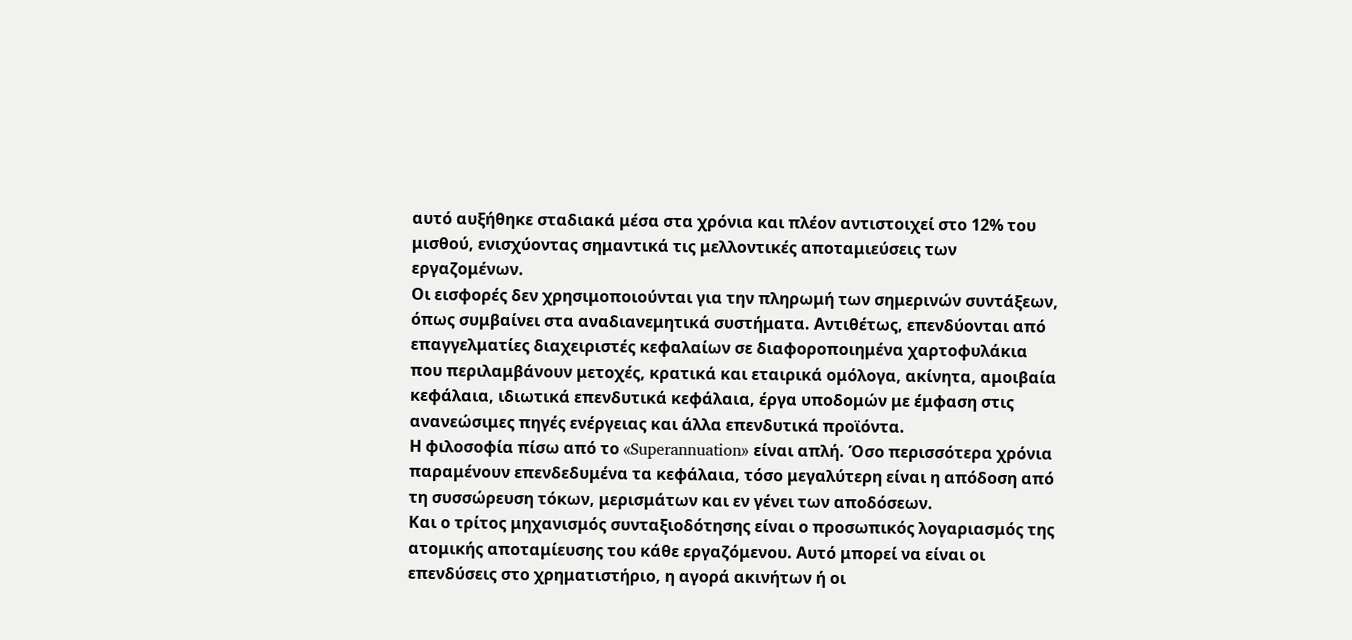αυτό αυξήθηκε σταδιακά μέσα στα χρόνια και πλέον αντιστοιχεί στο 12% του μισθού, ενισχύοντας σημαντικά τις μελλοντικές αποταμιεύσεις των εργαζομένων.
Οι εισφορές δεν χρησιμοποιούνται για την πληρωμή των σημερινών συντάξεων, όπως συμβαίνει στα αναδιανεμητικά συστήματα. Αντιθέτως, επενδύονται από επαγγελματίες διαχειριστές κεφαλαίων σε διαφοροποιημένα χαρτοφυλάκια που περιλαμβάνουν μετοχές, κρατικά και εταιρικά ομόλογα, ακίνητα, αμοιβαία κεφάλαια, ιδιωτικά επενδυτικά κεφάλαια, έργα υποδομών με έμφαση στις ανανεώσιμες πηγές ενέργειας και άλλα επενδυτικά προϊόντα.
Η φιλοσοφία πίσω από το «Superannuation» είναι απλή. Όσο περισσότερα χρόνια παραμένουν επενδεδυμένα τα κεφάλαια, τόσο μεγαλύτερη είναι η απόδοση από τη συσσώρευση τόκων, μερισμάτων και εν γένει των αποδόσεων.
Και ο τρίτος μηχανισμός συνταξιοδότησης είναι ο προσωπικός λογαριασμός της ατομικής αποταμίευσης του κάθε εργαζόμενου. Αυτό μπορεί να είναι οι επενδύσεις στο χρηματιστήριο, η αγορά ακινήτων ή οι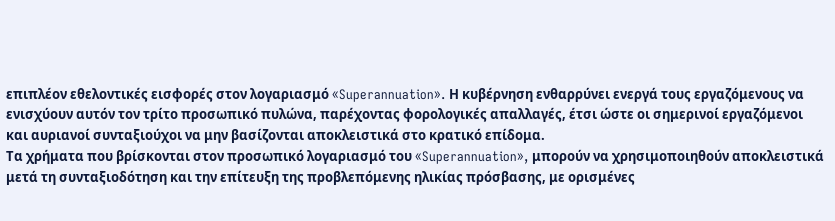επιπλέον εθελοντικές εισφορές στον λογαριασμό «Superannuation». Η κυβέρνηση ενθαρρύνει ενεργά τους εργαζόμενους να ενισχύουν αυτόν τον τρίτο προσωπικό πυλώνα, παρέχοντας φορολογικές απαλλαγές, έτσι ώστε οι σημερινοί εργαζόμενοι και αυριανοί συνταξιούχοι να μην βασίζονται αποκλειστικά στο κρατικό επίδομα.
Τα χρήματα που βρίσκονται στον προσωπικό λογαριασμό του «Superannuation», μπορούν να χρησιμοποιηθούν αποκλειστικά μετά τη συνταξιοδότηση και την επίτευξη της προβλεπόμενης ηλικίας πρόσβασης, με ορισμένες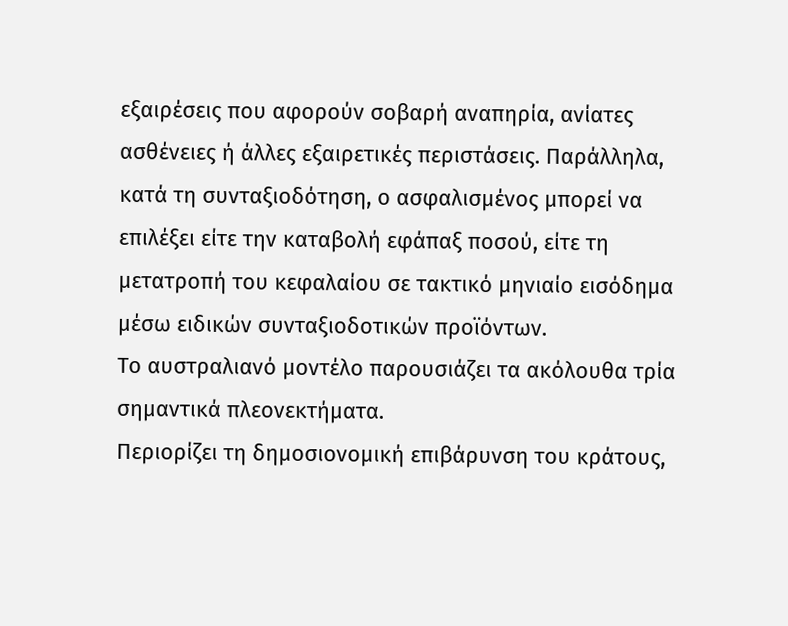εξαιρέσεις που αφορούν σοβαρή αναπηρία, ανίατες ασθένειες ή άλλες εξαιρετικές περιστάσεις. Παράλληλα, κατά τη συνταξιοδότηση, ο ασφαλισμένος μπορεί να επιλέξει είτε την καταβολή εφάπαξ ποσού, είτε τη μετατροπή του κεφαλαίου σε τακτικό μηνιαίο εισόδημα μέσω ειδικών συνταξιοδοτικών προϊόντων.
Το αυστραλιανό μοντέλο παρουσιάζει τα ακόλουθα τρία σημαντικά πλεονεκτήματα.
Περιορίζει τη δημοσιονομική επιβάρυνση του κράτους,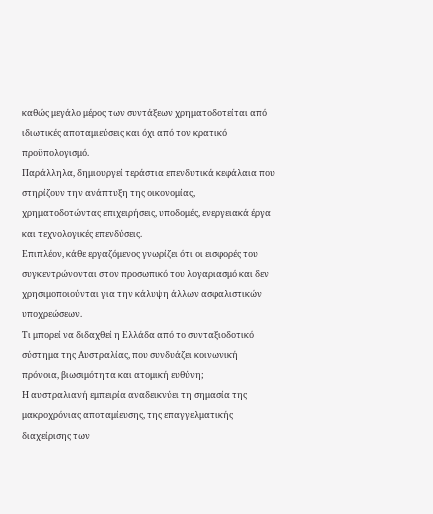καθώς μεγάλο μέρος των συντάξεων χρηματοδοτείται από ιδιωτικές αποταμιεύσεις και όχι από τον κρατικό προϋπολογισμό.
Παράλληλα, δημιουργεί τεράστια επενδυτικά κεφάλαια που στηρίζουν την ανάπτυξη της οικονομίας, χρηματοδοτώντας επιχειρήσεις, υποδομές, ενεργειακά έργα και τεχνολογικές επενδύσεις.
Επιπλέον, κάθε εργαζόμενος γνωρίζει ότι οι εισφορές του συγκεντρώνονται στον προσωπικό του λογαριασμό και δεν χρησιμοποιούνται για την κάλυψη άλλων ασφαλιστικών υποχρεώσεων.
Τι μπορεί να διδαχθεί η Ελλάδα από το συνταξιοδοτικό σύστημα της Αυστραλίας, που συνδυάζει κοινωνική πρόνοια, βιωσιμότητα και ατομική ευθύνη;
Η αυστραλιανή εμπειρία αναδεικνύει τη σημασία της μακροχρόνιας αποταμίευσης, της επαγγελματικής διαχείρισης των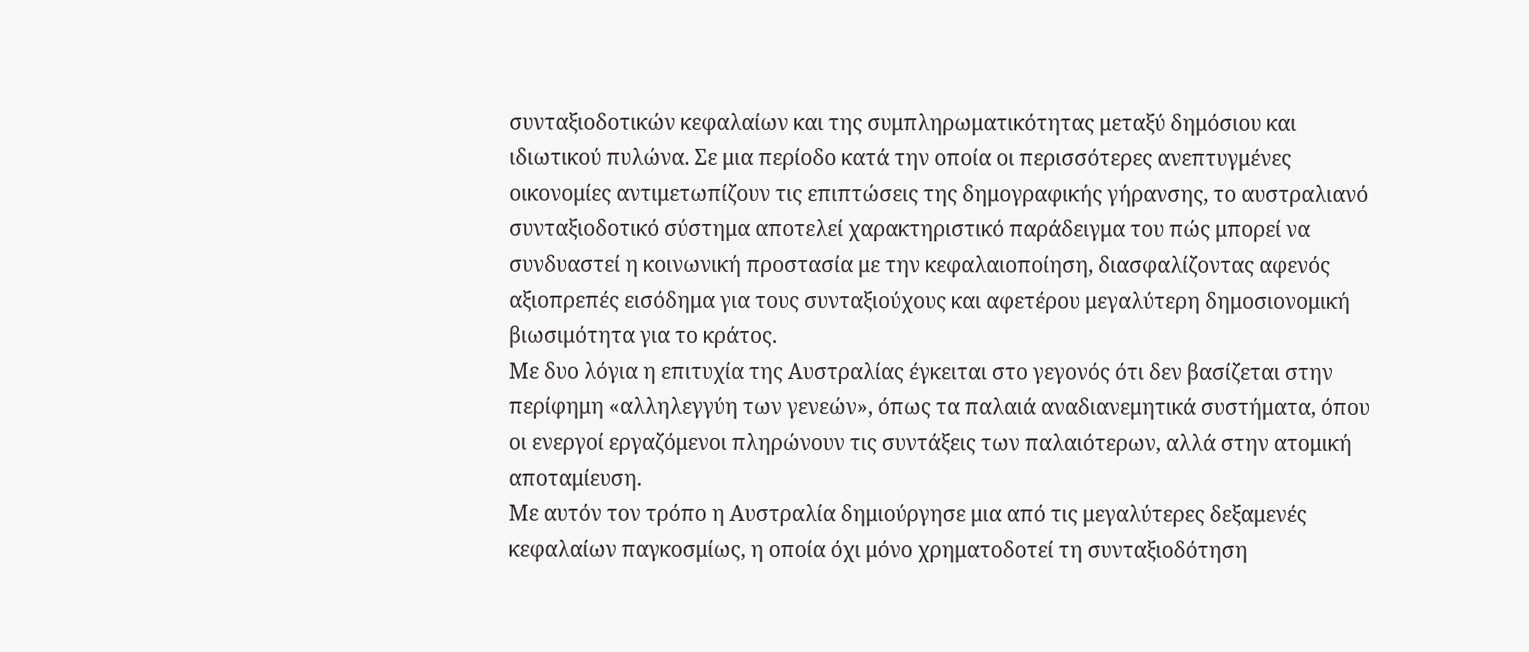συνταξιοδοτικών κεφαλαίων και της συμπληρωματικότητας μεταξύ δημόσιου και ιδιωτικού πυλώνα. Σε μια περίοδο κατά την οποία οι περισσότερες ανεπτυγμένες οικονομίες αντιμετωπίζουν τις επιπτώσεις της δημογραφικής γήρανσης, το αυστραλιανό συνταξιοδοτικό σύστημα αποτελεί χαρακτηριστικό παράδειγμα του πώς μπορεί να συνδυαστεί η κοινωνική προστασία με την κεφαλαιοποίηση, διασφαλίζοντας αφενός αξιοπρεπές εισόδημα για τους συνταξιούχους και αφετέρου μεγαλύτερη δημοσιονομική βιωσιμότητα για το κράτος.
Με δυο λόγια η επιτυχία της Αυστραλίας έγκειται στο γεγονός ότι δεν βασίζεται στην περίφημη «αλληλεγγύη των γενεών», όπως τα παλαιά αναδιανεμητικά συστήματα, όπου οι ενεργοί εργαζόμενοι πληρώνουν τις συντάξεις των παλαιότερων, αλλά στην ατομική αποταμίευση.
Με αυτόν τον τρόπο η Αυστραλία δημιούργησε μια από τις μεγαλύτερες δεξαμενές κεφαλαίων παγκοσμίως, η οποία όχι μόνο χρηματοδοτεί τη συνταξιοδότηση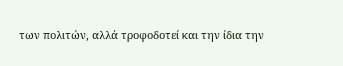των πολιτών, αλλά τροφοδοτεί και την ίδια την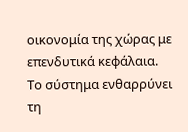οικονομία της χώρας με επενδυτικά κεφάλαια. Το σύστημα ενθαρρύνει τη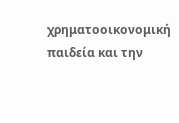χρηματοοικονομική παιδεία και την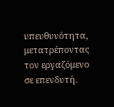υπευθυνότητα, μετατρέποντας τον εργαζόμενο σε επενδυτή.